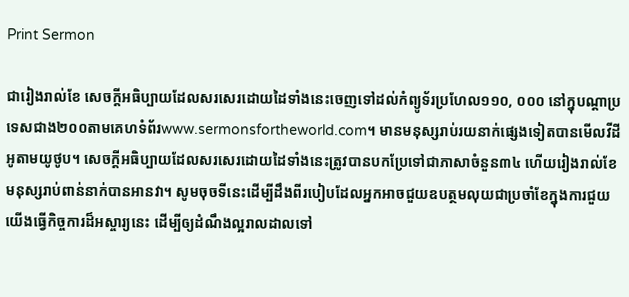Print Sermon

ជារៀងរាល់ខែ សេចក្ដីអធិប្បាយដែលសរសេរដោយដៃទាំងនេះចេញទៅដល់កំព្យូទ័រប្រហែល១១០, ០០០ នៅក្នុបណ្ដាប្រទេសជាង២០០តាមគេហទំព័រwww.sermonsfortheworld.com។ មានមនុស្សរាប់រយនាក់ផ្សេងទៀតបានមើលវីដីអូតាមយូថូប។ សេចក្ដីអធិប្បាយដែលសរសេរដោយដៃទាំងនេះត្រូវបានបកប្រែទៅជាភាសាចំនួន៣៤ ហើយរៀងរាល់ខែ មនុស្សរាប់ពាន់នាក់បានអានវា។ សូមចុចទីនេះដើម្បីដឹងពីរបៀបដែលអ្នកអាចជួយឧបត្ថមលុយជាប្រចាំខែក្នុងការជួយយើងធ្វើកិច្ចការដ៏អស្ចារ្យនេះ ដើម្បីឲ្យដំណឹងល្អរាលដាលទៅ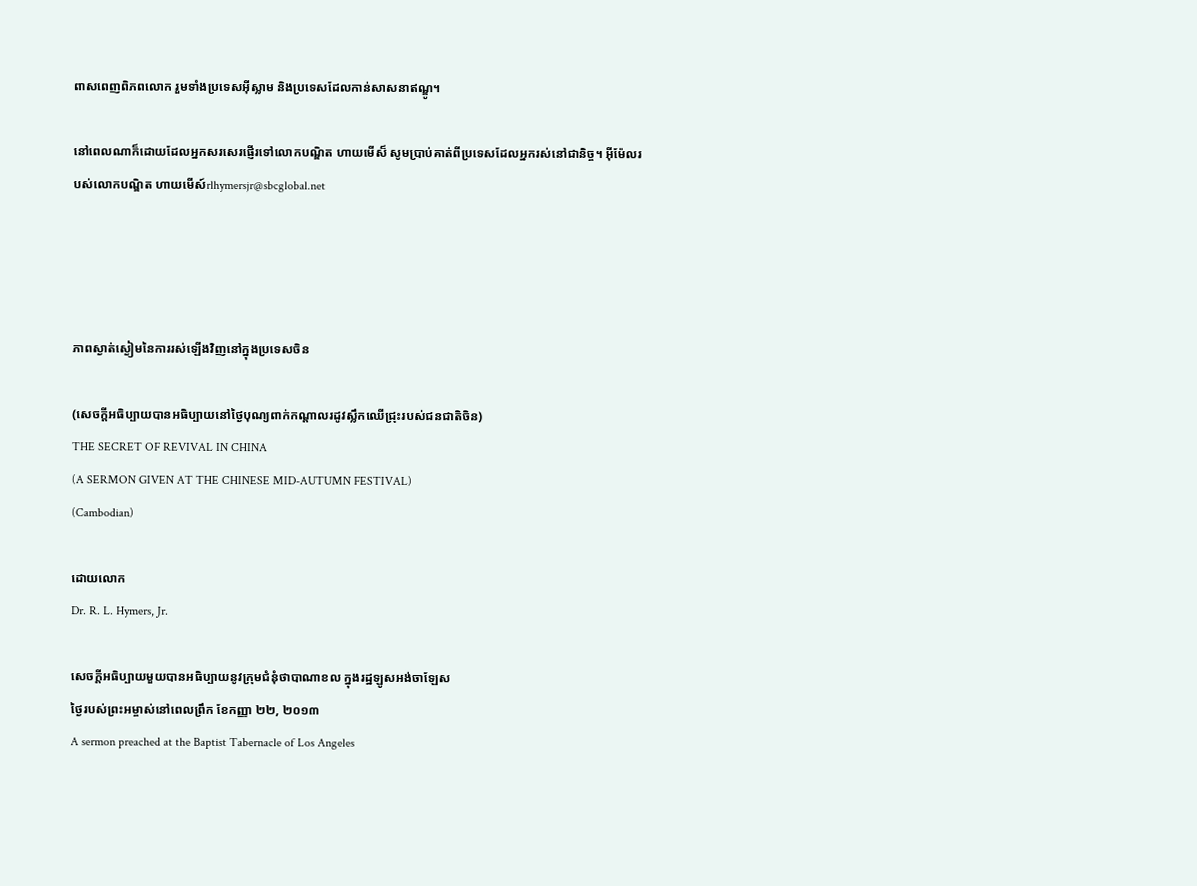ពាសពេញពិភពលោក រួមទាំងប្រទេសអ៊ីស្លាម និងប្រទេសដែលកាន់សាសនាឥណ្ឌូ។

នៅពេលណាក៏ដោយដែលអ្នកសរសេរផ្ញើរទៅលោកបណ្ឌិត ហាយមើស៏ សូមប្រាប់គាត់ពីប្រទេសដែលអ្នករស់នៅជានិច្ច។ អ៊ីម៉ែលរបស់លោកបណ្ឌិត ហាយមើស៍rlhymersjr@sbcglobal.net




ភាពស្ងាត់ស្ងៀមនៃការរស់ឡើងវិញនៅក្នុងប្រទេសចិន

(សេចក្ដីអធិប្បាយបានអធិប្បាយនៅថ្ងៃបុណ្យពាក់កណ្ដាលរដូវស្លឹកឈើជ្រុះរបស់ជនជាតិចិន)
THE SECRET OF REVIVAL IN CHINA
(A SERMON GIVEN AT THE CHINESE MID-AUTUMN FESTIVAL)
(Cambodian)

ដោយលោក
Dr. R. L. Hymers, Jr.

សេចក្ដីអធិប្បាយមួយបានអធិប្បាយនូវក្រុមជំនុំថាបាណាខល ក្នុងរដ្ឋឡូសអង់ចាឡែស
ថ្ងៃរបស់ព្រះអម្ចាស់នៅពេលព្រឹក ខែកញ្ញា ២២, ២០១៣
A sermon preached at the Baptist Tabernacle of Los Angeles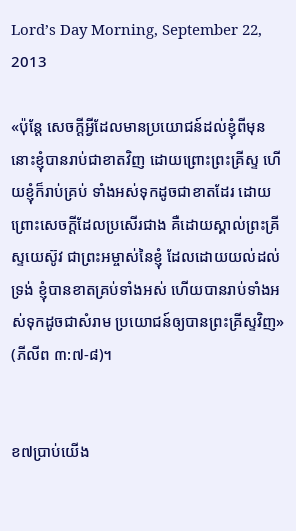Lord’s Day Morning, September 22, 2013

«ប៉ុន្តែ សេចក្តីអ្វីដែលមានប្រយោជន៍ដល់ខ្ញុំពីមុន នោះខ្ញុំបានរាប់ជាខាតវិញ ដោយព្រោះព្រះគ្រីស្ទ ហើយខ្ញុំក៏រាប់គ្រប់ ទាំងអស់ទុកដូចជាខាតដែរ ដោយព្រោះសេចក្តីដែលប្រសើរជាង គឺដោយស្គាល់ព្រះគ្រីស្ទយេស៊ូវ ជាព្រះអម្ចាស់នៃខ្ញុំ ដែលដោយយល់ដល់ទ្រង់ ខ្ញុំបានខាតគ្រប់ទាំងអស់ ហើយបានរាប់ទាំងអស់ទុកដូចជាសំរាម ប្រយោជន៍ឲ្យបានព្រះគ្រីស្ទវិញ» (ភីលីព ៣:៧-៨)។


ខ៧ប្រាប់យើង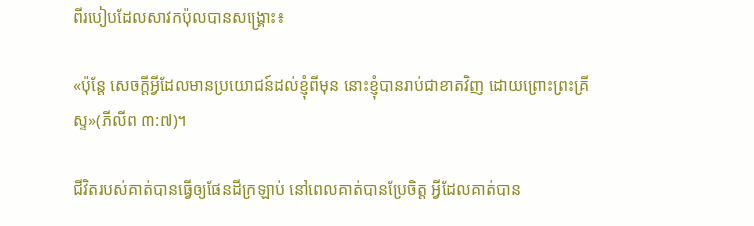ពីរបៀបដែលសាវកប៉ុលបានសង្រ្គោះ៖

«ប៉ុន្តែ សេចក្តីអ្វីដែលមានប្រយោជន៍ដល់ខ្ញុំពីមុន នោះខ្ញុំបានរាប់ជាខាតវិញ ដោយព្រោះព្រះគ្រីស្ទ»(ភីលីព ៣:៧)។

ជីវិតរបស់គាត់បានធ្វើឲ្យផែនដីក្រឡាប់ នៅពេលគាត់បានប្រែចិត្ដ អ្វីដែលគាត់បាន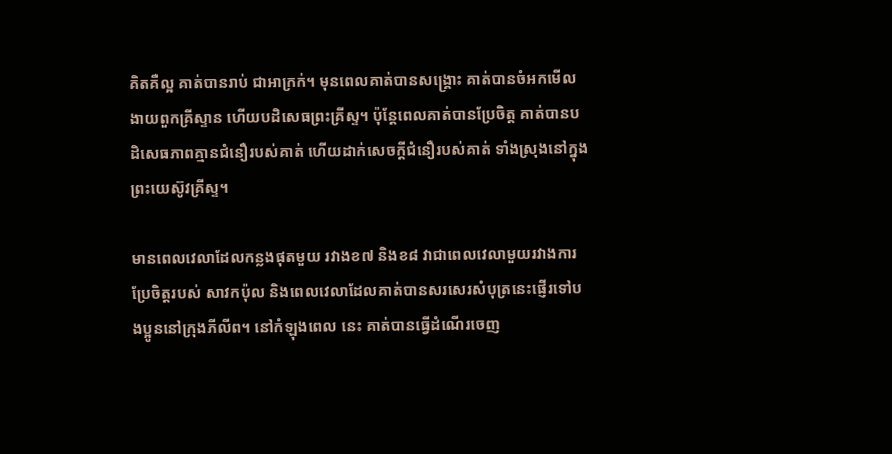គិតគឺល្អ គាត់បានរាប់ ជាអាក្រក់។ មុនពេលគាត់បានសង្រ្គោះ គាត់បានចំអកមើលងាយពួកគ្រីស្ទាន ហើយបដិសេធព្រះគ្រីស្ទ។ ប៉ុន្ដែពេលគាត់បានប្រែចិត្ដ គាត់បានបដិសេធភាពគ្មានជំនឿរបស់គាត់ ហើយដាក់សេចក្ដីជំនឿរបស់គាត់ ទាំងស្រុងនៅក្នុងព្រះយេស៊ូវគ្រីស្ទ។

មានពេលវេលាដែលកន្លងផុតមួយ រវាងខ៧ និងខ៨ វាជាពេលវេលាមួយរវាងការប្រែចិត្ដរបស់ សាវកប៉ុល និងពេលវេលាដែលគាត់បានសរសេរសំបុត្រនេះផ្ញើរទៅបងប្អូននៅក្រុងភីលីព។ នៅកំឡុងពេល នេះ គាត់បានធ្វើដំណើរចេញ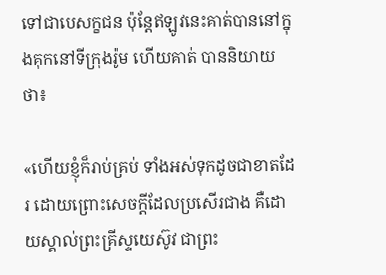ទៅជាបេសក្ខជន ប៉ុន្ដែឥឡូវនេះគាត់បាននៅក្នុងគុកនៅទីក្រុងរ៉ូម ហើយគាត់ បាននិយាយថា៖

«ហើយខ្ញុំក៏រាប់គ្រប់ ទាំងអស់ទុកដូចជាខាតដែរ ដោយព្រោះសេចក្តីដែលប្រសើរជាង គឺដោយស្គាល់ព្រះគ្រីស្ទយេស៊ូវ ជាព្រះ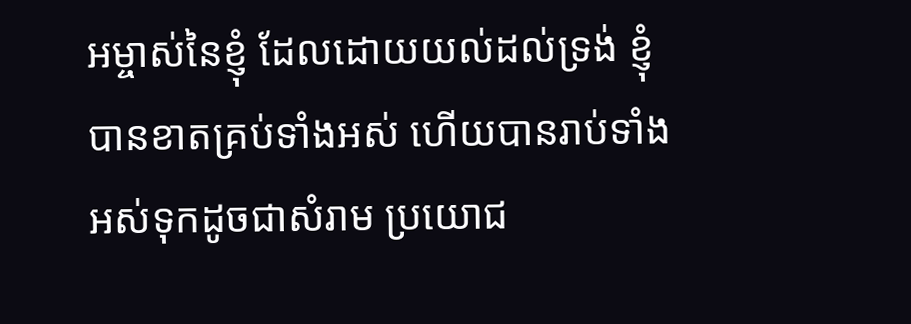អម្ចាស់នៃខ្ញុំ ដែលដោយយល់ដល់ទ្រង់ ខ្ញុំបានខាតគ្រប់ទាំងអស់ ហើយបានរាប់ទាំងអស់ទុកដូចជាសំរាម ប្រយោជ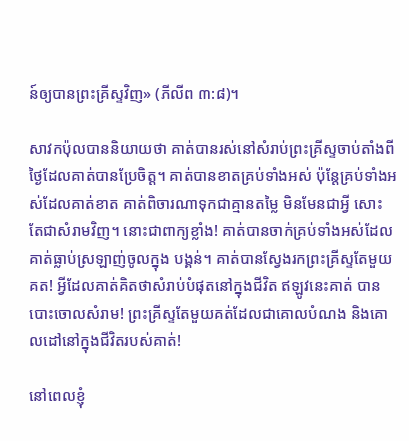ន៍ឲ្យបានព្រះគ្រីស្ទវិញ» (ភីលីព ៣:៨)។

សាវកប៉ុលបាននិយាយថា គាត់បានរស់នៅសំរាប់ព្រះគ្រីស្ទចាប់តាំងពីថ្ងៃដែលគាត់បានប្រែចិត្ដ។ គាត់បានខាតគ្រប់ទាំងអស់ ប៉ុន្ដែគ្រប់ទាំងអស់ដែលគាត់ខាត គាត់ពិចារណាទុកជាគ្មានតម្លៃ មិនមែនជាអ្វី សោះ តែជាសំរាមវិញ។ នោះជាពាក្យខ្លាំង! គាត់បានចាក់គ្រប់ទាំងអស់ដែលគាត់ធ្លាប់ស្រឡាញ់ចូលក្នុង បង្គន់។ គាត់បានស្វែងរកព្រះគ្រីស្ទតែមួយគត! អ្វីដែលគាត់គិតថាសំរាប់បំផុតនៅក្នុងជីវិត ឥឡូវនេះគាត់ បានបោះចោលសំរាម! ព្រះគ្រីស្ទតែមួយគត់ដែលជាគោលបំណង និងគោលដៅនៅក្នុងជីវិតរបស់គាត់!

នៅពេលខ្ញុំ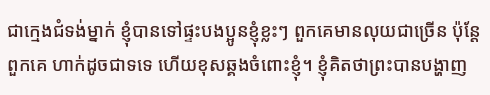ជាក្មេងជំទង់ម្នាក់ ខ្ញុំបានទៅផ្ទះបងប្អូនខ្ញុំខ្លះៗ ពួកគេមានលុយជាច្រើន ប៉ុន្ដែពួកគេ ហាក់ដូចជាទទេ ហើយខុសឆ្គងចំពោះខ្ញុំ។ ខ្ញុំគិតថាព្រះបានបង្ហាញ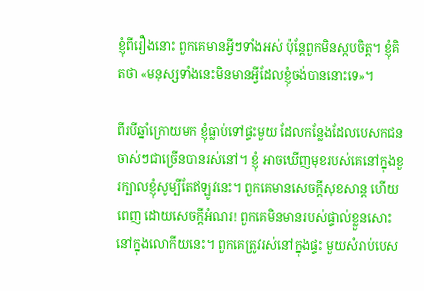ខ្ញុំពីរឿងនោះ ពួកគេមានអ្វីៗទាំងអស់ ប៉ុន្ដែពួកមិនស្កបចិត្ដ។ ខ្ញុំគិតថា «មនុស្សទាំងនេះមិនមានអ្វីដែលខ្ញុំចង់បាននោះទេ»។

ពីរបីឆ្នាំក្រោយមក ខ្ញុំធ្លាប់ទៅផ្ទះមួយ ដែលកន្លែងដែលបេសកជនចាស់ៗជាច្រើនបានរស់នៅ។ ខ្ញុំ អាចឃើញមុខរបស់គេនៅក្នុងខួរក្បាលខ្ញុំសូម្បីតែឥឡូវនេះ។ ពួកគេមានសេចក្ដីសុខសាន្ដ ហើយពេញ ដោយសេចក្ដីអំណរ! ពួកគេមិនមានរបស់ផ្ទាល់ខ្លួនសោះនៅក្នុងលោកីយនេះ។ ពួកគេត្រូវរស់នៅក្នុងផ្ទះ មួយសំរាប់បេស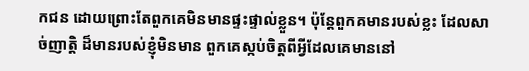កជន ដោយព្រោះតែពួកគេមិនមានផ្ទះផ្ទាល់ខ្លួន។ ប៉ុន្ដែពួកគមានរបស់ខ្លះ ដែលសាច់ញាត្ដិ ដ៏មានរបស់ខ្ញុំមិនមាន ពួកគេស្កប់ចិត្ដពីអ្វីដែលគេមាននៅ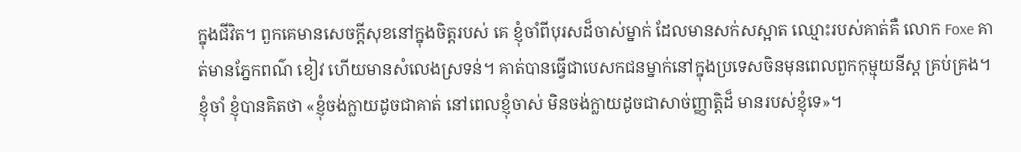ក្នុងជីវិត។ ពួកគេមានសេចក្ដីសុខនៅក្នុងចិត្ដរបស់ គេ ខ្ញុំចាំពីបុរសដ៏ចាស់ម្នាក់ ដែលមានសក់សស្អាត ឈ្មោះរបស់គាត់គឺ លោក Foxe គាត់មានភ្នែកពណ៌ ខៀវ ហើយមានសំលេងស្រទន់។ គាត់បានធ្វើជាបេសកជនម្នាក់នៅក្នុងប្រទេសចិនមុនពេលពួកកុម្មុយនីស្ដ គ្រប់គ្រង។ ខ្ញុំចាំ ខ្ញុំបានគិតថា «ខ្ញុំចង់ក្លាយដូចជាគាត់ នៅពេលខ្ញុំចាស់ មិនចង់ក្លាយដូចជាសាច់ញ្ញាត្ដិដ៏ មានរបស់ខ្ញុំទេ»។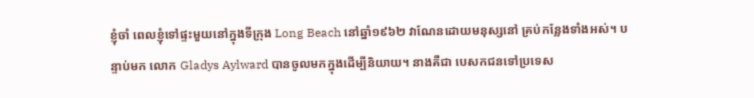ខ្ញុំចាំ ពេលខ្ញុំទៅផ្ទះមួយនៅក្នុងទីក្រុង Long Beach នៅឆ្នាំ១៩៦២ វាណែនដោយមនុស្សនៅ គ្រប់កន្លែងទាំងអស់។ បន្ទាប់មក លោក Gladys Aylward បានចូលមកក្នុងដើម្បីនិយាយ។ នាងគឺជា បេសកជនទៅប្រទេស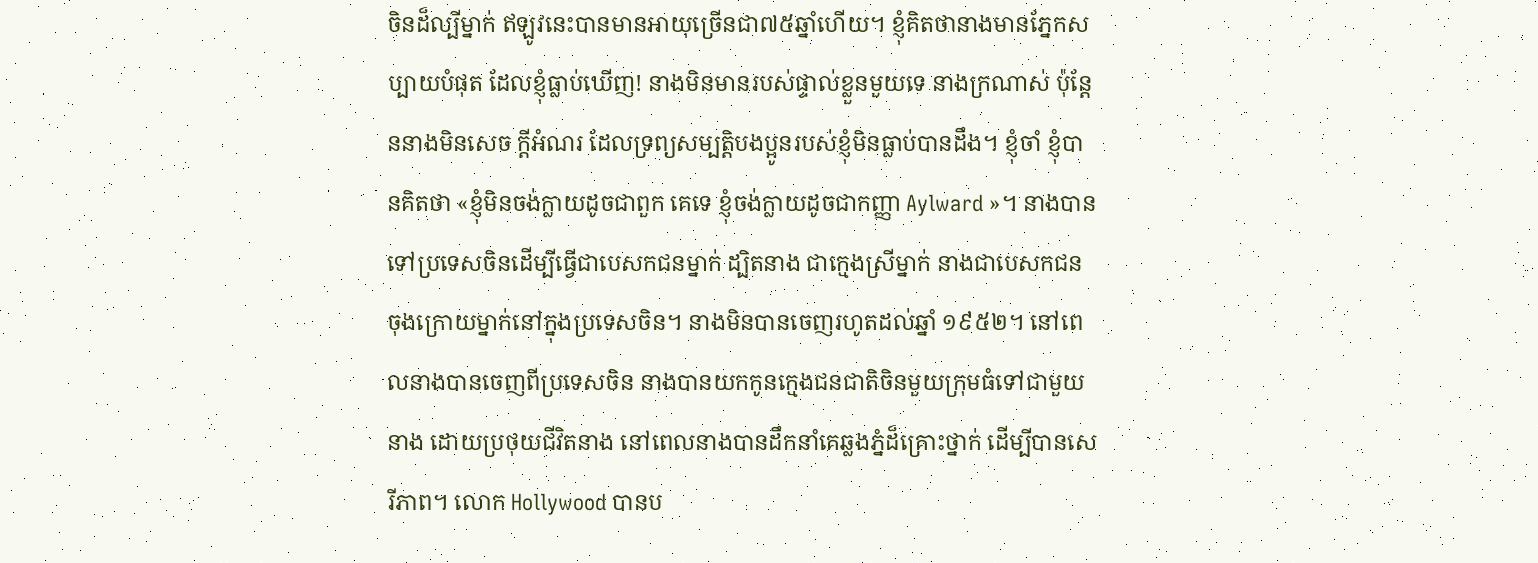ចិនដ៏ល្បីម្នាក់ ឥឡូវនេះបានមានអាយុច្រើនជា៧៥ឆ្នាំហើយ។ ខ្ញុំគិតថានាងមានភ្នែកសប្បាយបំផុត ដែលខ្ញុំធ្លាប់ឃើញ! នាងមិនមានរបស់ផ្ទាល់ខ្លួនមួយទេ នាងក្រណាស់ ប៉ុន្ដែននាងមិនសេច ក្ដីអំណរ ដែលទ្រព្យសម្បត្ដិបងប្អូនរបស់ខ្ញុំមិនធ្លាប់បានដឹង។ ខ្ញុំចាំ ខ្ញុំបានគិតថា «ខ្ញុំមិនចង់ក្លាយដូចជាពួក គេទេ ខ្ញុំចង់ក្លាយដូចជាកញ្ញា Aylward »។ នាងបានទៅប្រទេសចិនដើម្បីធ្វើជាបេសកជនម្នាក់ ដ្បិតនាង ជាក្មេងស្រីម្នាក់ នាងជាបេសកជនចុងក្រោយម្នាក់នៅក្នុងប្រទេសចិន។ នាងមិនបានចេញរហូតដល់ឆ្នាំ ១៩៥២។ នៅពេលនាងបានចេញពីប្រទេសចិន នាងបានយកកូនក្មេងជនជាតិចិនមួយក្រុមធំទៅជាមួយ នាង ដោយប្រថុយជីវិតនាង នៅពេលនាងបានដឹកនាំគេឆ្លងភ្នំដ៏គ្រោះថ្នាក់ ដើម្បីបានសេរីភាព។ លោក Hollywood បានប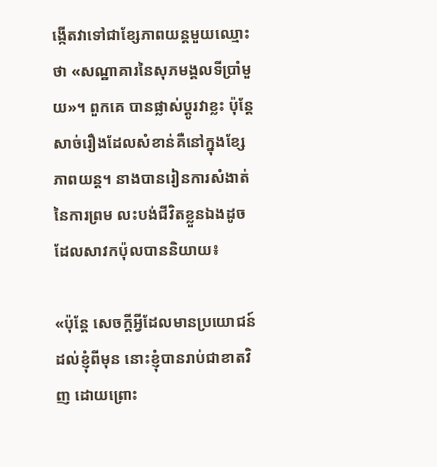ង្កើតវាទៅជាខ្សែភាពយន្ដមួយឈ្មោះថា «សណ្ឋាគារនៃសុភមង្គលទីប្រាំមួយ»។ ពួកគេ បានផ្លាស់ប្ដូរវាខ្លះ ប៉ុន្ដែសាច់រឿងដែលសំខាន់គឺនៅក្នុងខ្សែភាពយន្ដ។ នាងបានរៀនការសំងាត់នៃការព្រម លះបង់ជីវិតខ្លួនឯងដូចដែលសាវកប៉ុលបាននិយាយ៖

«ប៉ុន្តែ សេចក្តីអ្វីដែលមានប្រយោជន៍ដល់ខ្ញុំពីមុន នោះខ្ញុំបានរាប់ជាខាតវិញ ដោយព្រោះ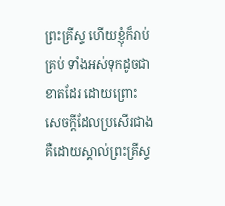ព្រះគ្រីស្ទ ហើយខ្ញុំក៏រាប់គ្រប់ ទាំងអស់ទុកដូចជាខាតដែរ ដោយព្រោះសេចក្តីដែលប្រសើរជាង គឺដោយស្គាល់ព្រះគ្រីស្ទ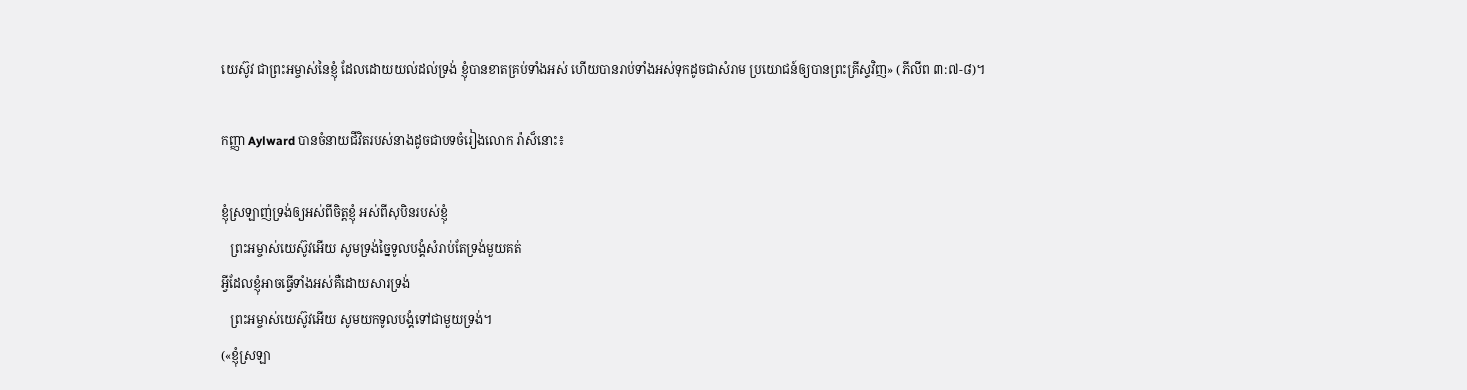យេស៊ូវ ជាព្រះអម្ចាស់នៃខ្ញុំ ដែលដោយយល់ដល់ទ្រង់ ខ្ញុំបានខាតគ្រប់ទាំងអស់ ហើយបានរាប់ទាំងអស់ទុកដូចជាសំរាម ប្រយោជន៍ឲ្យបានព្រះគ្រីស្ទវិញ» (ភីលីព ៣:៧-៨)។

កញ្ញា Aylward បានចំនាយជីវិតរបស់នាងដូចជាបទចំរៀងលោក រ៉ាស៏នោះ៖

ខ្ញុំស្រឡាញ់ទ្រង់ឲ្យអស់ពីចិត្ដខ្ញុំ អស់ពីសុបិនរបស់ខ្ញុំ
   ព្រះអម្ចាស់យេស៊ូវអើយ សូមទ្រង់ច្នៃទូលបង្គំសំរាប់តែទ្រង់មួយគត់
អ្វីដែលខ្ញុំអាចធ្វើទាំងអស់គឺដោយសារទ្រង់
   ព្រះអម្ចាស់យេស៊ូវអើយ សូមយកទូលបង្គំទៅជាមួយទ្រង់។
(«ខ្ញុំស្រឡា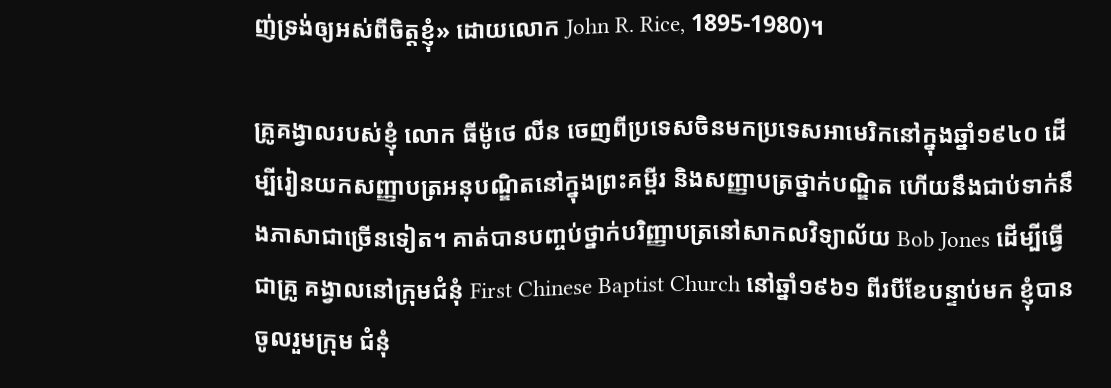ញ់ទ្រង់ឲ្យអស់ពីចិត្ដខ្ញុំ» ដោយលោក John R. Rice, 1895-1980)។

គ្រូគង្វាលរបស់ខ្ញុំ លោក ធីម៉ូថេ លីន ចេញពីប្រទេសចិនមកប្រទេសអាមេរិកនៅក្នុងឆ្នាំ១៩៤០ ដើម្បីរៀនយកសញ្ញាបត្រអនុបណ្ឌិតនៅក្នុងព្រះគម្ពីរ និងសញ្ញាបត្រថ្នាក់បណ្ឌិត ហើយនឹងជាប់ទាក់នឹងភាសាជាច្រើនទៀត។ គាត់បានបញ្ចប់ថ្នាក់បរិញ្ញាបត្រនៅសាកលវិទ្យាល័យ Bob Jones ដើម្បីធ្វើជាគ្រូ គង្វាលនៅក្រុមជំនុំ First Chinese Baptist Church នៅឆ្នាំ១៩៦១ ពីរបីខែបន្ទាប់មក ខ្ញុំបានចូលរួមក្រុម ជំនុំ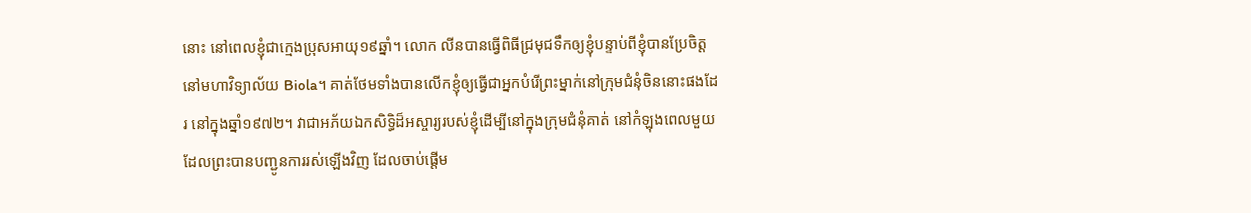នោះ នៅពេលខ្ញុំជាក្មេងប្រុសអាយុ១៩ឆ្នាំ។ លោក លីនបានធ្វើពិធីជ្រមុជទឹកឲ្យខ្ញុំបន្ទាប់ពីខ្ញុំបានប្រែចិត្ដ នៅមហាវិទ្យាល័យ Biola។ គាត់ថែមទាំងបានលើកខ្ញុំឲ្យធ្វើជាអ្នកបំរើព្រះម្នាក់នៅក្រុមជំនុំចិននោះផងដែរ នៅក្នុងឆ្នាំ១៩៧២។ វាជាអភ័យឯកសិទ្ធិដ៏អស្ចារ្យរបស់ខ្ញុំដើម្បីនៅក្នុងក្រុមជំនុំគាត់ នៅកំឡុងពេលមួយ ដែលព្រះបានបញ្ជូនការរស់ឡើងវិញ ដែលចាប់ផ្ដើម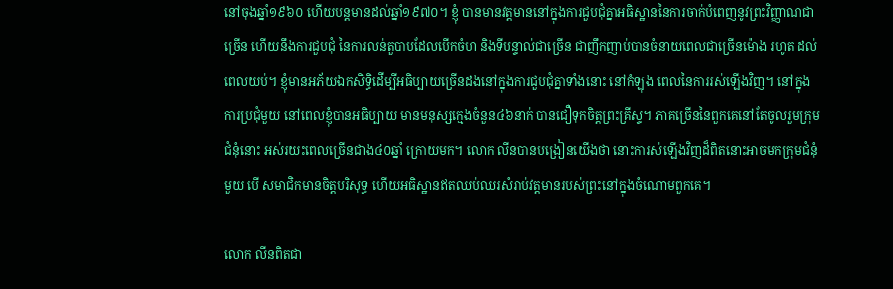នៅចុងឆ្នាំ១៩៦០ ហើយបន្ដមានដល់ឆ្នាំ១៩៧០។ ខ្ញុំ បានមានវត្ដមាននៅក្នុងការជួបជុំគ្នាអធិស្ឋាននៃការចាក់បំពេញនូវព្រះវិញ្ញាណជាច្រើន ហើយនឹងការជួបជុំ នៃការលន់តួបាបដែលបើកចំហ និងទីបន្ទាល់ជាច្រើន ជាញឹកញាប់បានចំនាយពេលជាច្រើនម៉ោង រហូត ដល់ពេលយប់។ ខ្ញុំមានអភ័យឯកសិទ្ធិដើម្បីអធិប្បាយច្រើនដងនៅក្នុងការជួបជុំគ្នាទាំងនោះ នៅកំឡុង ពេលនៃការរស់ឡើងវិញ។ នៅក្នុងការប្រជុំមួយ នៅពេលខ្ញុំបានអធិប្បាយ មានមនុស្សក្មេងចំនួន៤៦នាក់ បានជឿទុកចិត្ដព្រះគ្រីស្ទ។ ភាគច្រើននៃពួកគេនៅតែចូលរួមក្រុមជំនុំនោះ អស់រយះពេលច្រើនជាង៤០ឆ្នាំ ក្រោយមក។ លោក លីនបានបង្រៀនយើងថា នោះការស់ឡើងវិញដ៏ពិតនោះអាចមកក្រុមជំនុំមួយ បើ សមាជិកមានចិត្ដបរិសុទ្ធ ហើយអធិស្ឋានឥតឈប់ឈរសំរាប់វត្ដមានរបស់ព្រះនៅក្នុងចំណោមពួកគេ។

លោក លីនពិតជា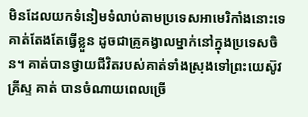មិនដែលយកទំនៀមទំលាប់តាមប្រទេសអាមេរិកាំងនោះទេ គាត់តែងតែធ្វើខ្លួន ដូចជាគ្រូគង្វាលម្នាក់នៅក្នុងប្រទេសចិន។ គាត់បានថ្វាយជីវិតរបស់គាត់ទាំងស្រុងទៅព្រះយេស៊ូវគ្រីស្ទ គាត់ បានចំណាយពេលច្រើ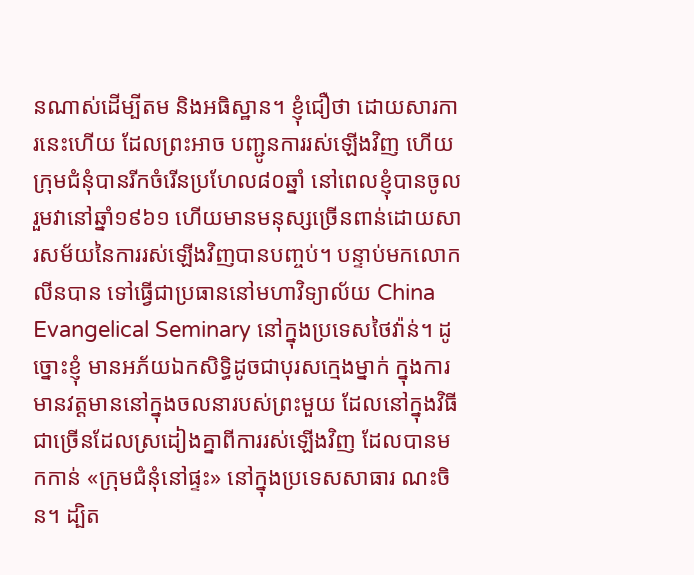នណាស់ដើម្បីតម និងអធិស្ឋាន។ ខ្ញុំជឿថា ដោយសារការនេះហើយ ដែលព្រះអាច បញ្ជូនការរស់ឡើងវិញ ហើយក្រុមជំនុំបានរីកចំរើនប្រហែល៨០ឆ្នាំ នៅពេលខ្ញុំបានចូលរួមវានៅឆ្នាំ១៩៦១ ហើយមានមនុស្សច្រើនពាន់ដោយសារសម័យនៃការរស់ឡើងវិញបានបញ្ចប់។ បន្ទាប់មកលោក លីនបាន ទៅធ្វើជាប្រធាននៅមហាវិទ្យាល័យ China Evangelical Seminary នៅក្នុងប្រទេសថៃវ៉ាន់។ ដូច្នោះខ្ញុំ មានអភ័យឯកសិទ្ធិដូចជាបុរសក្មេងម្នាក់ ក្នុងការមានវត្ដមាននៅក្នុងចលនារបស់ព្រះមួយ ដែលនៅក្នុងវិធី ជាច្រើនដែលស្រដៀងគ្នាពីការរស់ឡើងវិញ ដែលបានមកកាន់ «ក្រុមជំនុំនៅផ្ទះ» នៅក្នុងប្រទេសសាធារ ណះចិន។ ដ្បិត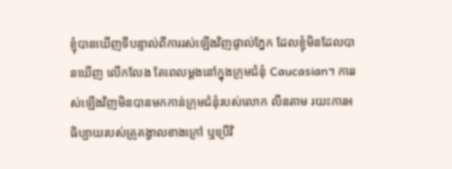ខ្ញុំបានឃើញទីបន្ទាល់ពីការរស់ឡើងវិញផ្ទាល់ភ្នែក ដែលខ្ញុំមិនដែលបានឃើញ លើកលែង តែពេលម្ដងនៅក្នុងក្រុមជំនុំ Caucasian។ ការរស់ឡើងវិញមិនបានមកកាន់ក្រុមជំនុំរបស់លោក លីនតាម រយះការអធិប្បាយរបស់គ្រូគង្វាលខាងក្រៅ ឬប្រើវិ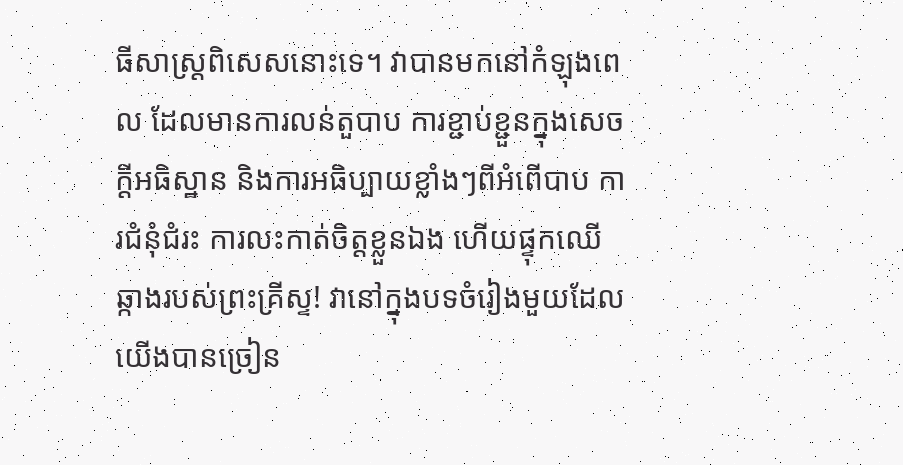ធីសាស្រ្ដពិសេសនោះទេ។ វាបានមកនៅកំឡុងពេល ដែលមានការលន់តួបាប ការខ្ជាប់ខ្ជួនក្នុងសេចក្ដីអធិស្ឋាន និងការអធិប្បាយខ្លាំងៗពីអំពើបាប ការជំនុំជំរះ ការលះកាត់ចិត្ដខ្លួនឯង ហើយផ្ទុកឈើឆ្កាងរបស់ព្រះគ្រីស្ទ! វានៅក្នុងបទចំរៀងមួយដែលយើងបានច្រៀន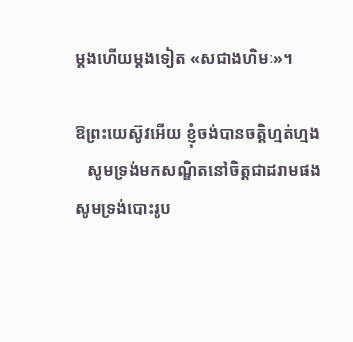ម្ដងហើយម្ដងទៀត «សជាងហិមៈ»។

ឱព្រះយេស៊ូវអើយ ខ្ញុំចង់បានចតិ្ដហ្មត់ហ្មង
   សូមទ្រង់មកសណ្ឌិតនៅចិត្ដជាដរាមផង
សូមទ្រង់បោះរូប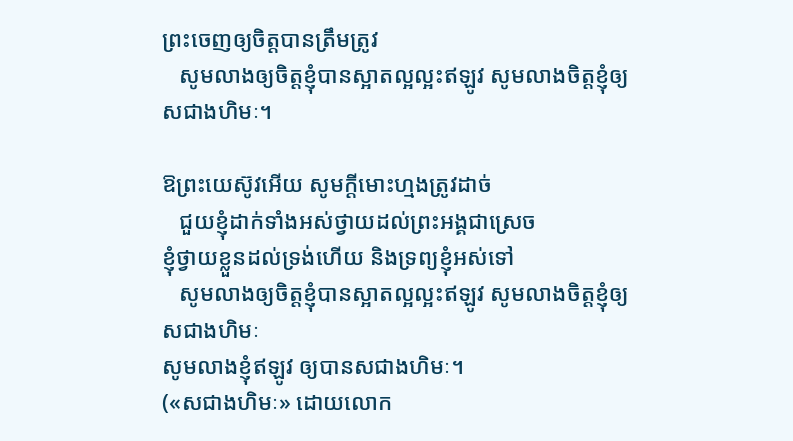ព្រះចេញឲ្យចិត្ដបានត្រឹមត្រូវ
   សូមលាងឲ្យចិត្ដខ្ញុំបានស្អាតល្អល្អះឥឡូវ សូមលាងចិត្ដខ្ញុំឲ្យសជាងហិមៈ។

ឱព្រះយេស៊ូវអើយ សូមក្ដីមោះហ្មងត្រូវដាច់
   ជួយខ្ញុំដាក់ទាំងអស់ថ្វាយដល់ព្រះអង្គជាស្រេច
ខ្ញុំថ្វាយខ្លួនដល់ទ្រង់ហើយ និងទ្រព្យខ្ញុំអស់ទៅ
   សូមលាងឲ្យចិត្ដខ្ញុំបានស្អាតល្អល្អះឥឡូវ សូមលាងចិត្ដខ្ញុំឲ្យសជាងហិមៈ
សូមលាងខ្ញុំឥឡូវ ឲ្យបានសជាងហិមៈ។
(«សជាងហិមៈ» ដោយលោក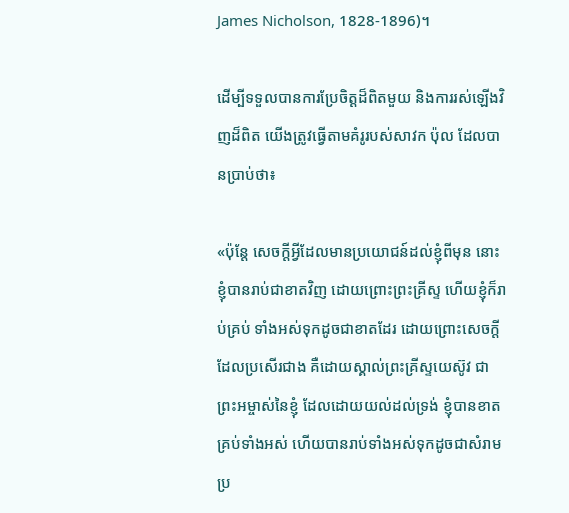James Nicholson, 1828-1896)។

ដើម្បីទទួលបានការប្រែចិត្ដដ៏ពិតមួយ និងការរស់ឡើងវិញដ៏ពិត យើងត្រូវធ្វើតាមគំរូរបស់សាវក ប៉ុល ដែលបានប្រាប់ថា៖

«ប៉ុន្តែ សេចក្តីអ្វីដែលមានប្រយោជន៍ដល់ខ្ញុំពីមុន នោះខ្ញុំបានរាប់ជាខាតវិញ ដោយព្រោះព្រះគ្រីស្ទ ហើយខ្ញុំក៏រាប់គ្រប់ ទាំងអស់ទុកដូចជាខាតដែរ ដោយព្រោះសេចក្តីដែលប្រសើរជាង គឺដោយស្គាល់ព្រះគ្រីស្ទយេស៊ូវ ជាព្រះអម្ចាស់នៃខ្ញុំ ដែលដោយយល់ដល់ទ្រង់ ខ្ញុំបានខាតគ្រប់ទាំងអស់ ហើយបានរាប់ទាំងអស់ទុកដូចជាសំរាម ប្រ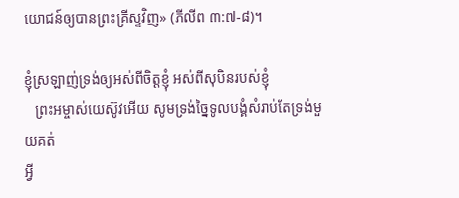យោជន៍ឲ្យបានព្រះគ្រីស្ទវិញ» (ភីលីព ៣:៧-៨)។

ខ្ញុំស្រឡាញ់ទ្រង់ឲ្យអស់ពីចិត្ដខ្ញុំ អស់ពីសុបិនរបស់ខ្ញុំ
   ព្រះអម្ចាស់យេស៊ូវអើយ សូមទ្រង់ច្នៃទូលបង្គំសំរាប់តែទ្រង់មួយគត់
អ្វី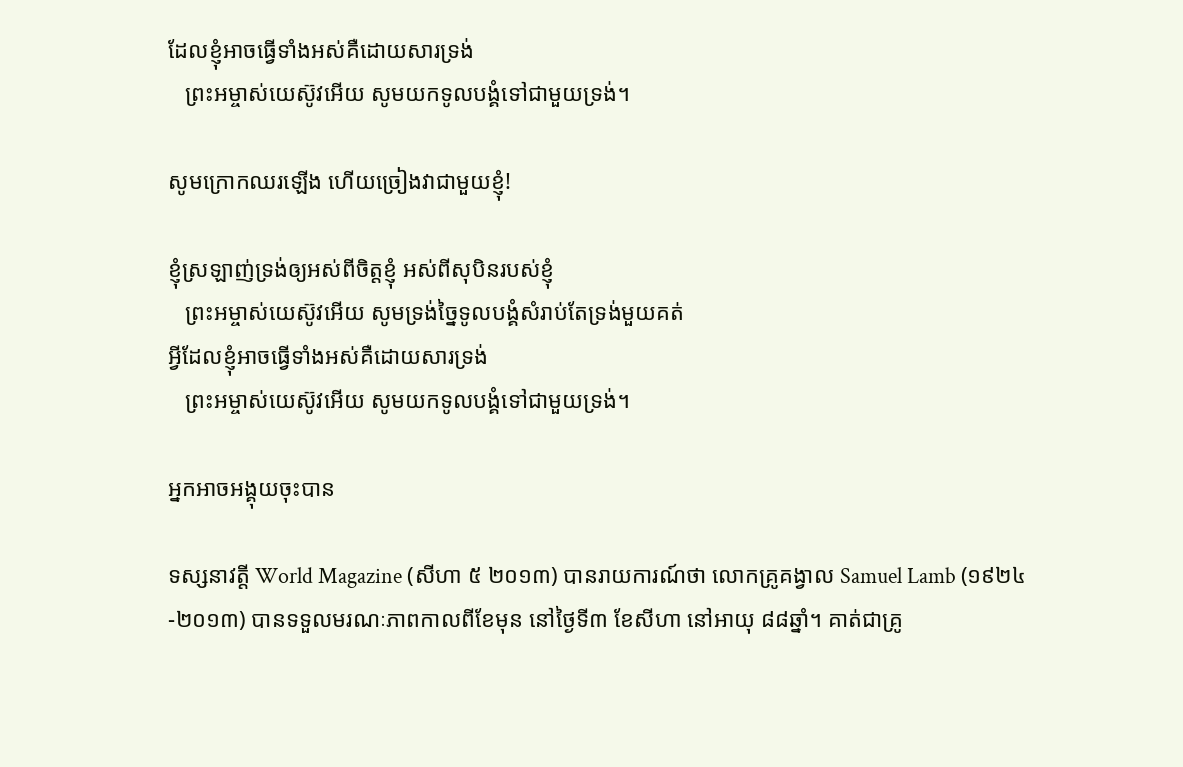ដែលខ្ញុំអាចធ្វើទាំងអស់គឺដោយសារទ្រង់
   ព្រះអម្ចាស់យេស៊ូវអើយ សូមយកទូលបង្គំទៅជាមួយទ្រង់។

សូមក្រោកឈរឡើង ហើយច្រៀងវាជាមួយខ្ញុំ!

ខ្ញុំស្រឡាញ់ទ្រង់ឲ្យអស់ពីចិត្ដខ្ញុំ អស់ពីសុបិនរបស់ខ្ញុំ
   ព្រះអម្ចាស់យេស៊ូវអើយ សូមទ្រង់ច្នៃទូលបង្គំសំរាប់តែទ្រង់មួយគត់
អ្វីដែលខ្ញុំអាចធ្វើទាំងអស់គឺដោយសារទ្រង់
   ព្រះអម្ចាស់យេស៊ូវអើយ សូមយកទូលបង្គំទៅជាមួយទ្រង់។

អ្នកអាចអង្គុយចុះបាន

ទស្សនាវត្ដី World Magazine (សីហា ៥ ២០១៣) បានរាយការណ៍ថា លោកគ្រូគង្វាល Samuel Lamb (១៩២៤-២០១៣) បានទទួលមរណៈភាពកាលពីខែមុន នៅថ្ងៃទី៣ ខែសីហា នៅអាយុ ៨៨ឆ្នាំ។ គាត់ជាគ្រូ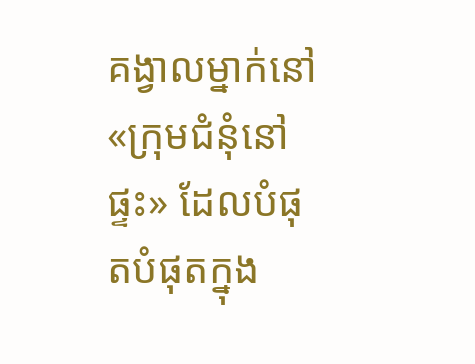គង្វាលម្នាក់នៅ «ក្រុមជំនុំនៅផ្ទះ» ដែលបំផុតបំផុតក្នុង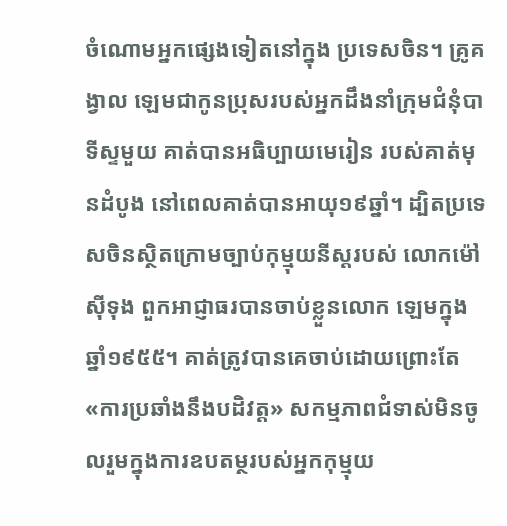ចំណោមអ្នកផ្សេងទៀតនៅក្នុង ប្រទេសចិន។ គ្រូគង្វាល ឡេមជាកូនប្រុសរបស់អ្នកដឹងនាំក្រុមជំនុំបាទីស្ទមួយ គាត់បានអធិប្បាយមេរៀន របស់គាត់មុនដំបូង នៅពេលគាត់បានអាយុ១៩ឆ្នាំ។ ដ្បិតប្រទេសចិនស្ថិតក្រោមច្បាប់កុម្មុយនីស្ដរបស់ លោកម៉ៅស៊ីទុង ពួកអាជ្ញាធរបានចាប់ខ្លួនលោក ឡេមក្នុងឆ្នាំ១៩៥៥។ គាត់ត្រូវបានគេចាប់ដោយព្រោះតែ «ការប្រឆាំងនឹងបដិវត្ដ» សកម្មភាពជំទាស់មិនចូលរួមក្នុងការឧបតម្ថរបស់អ្នកកុម្មុយ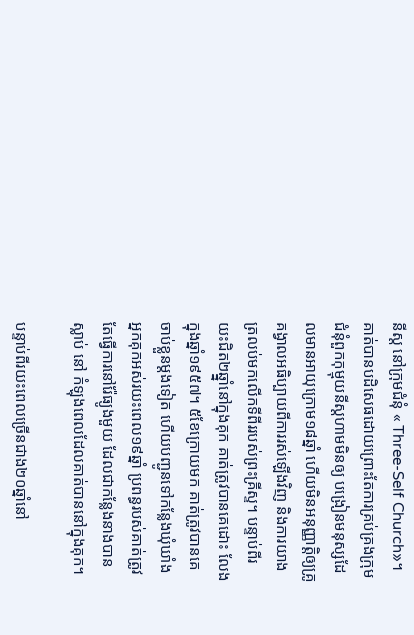នីស្ដ នៅក្រុមជំនុំ « Three-Self Church»។ គាត់បានបដិសេធដោយព្រោះតែការគ្រប់គ្រងក្រុមជំនុំពួកកុម្មុយនីស្ដហាមមិនឲ្យ បង្រៀនមនុស្សដែលមានអាយុក្រោម១៨ឆ្នាំ ហើយមិនអនុញ្ញាត្ដិឲ្យគ្រូគង្វាលអធិប្បាយពីការរស់ឡើងវិញ និងការយាងត្រលប់មកលើកទីពីររបស់ព្រះគ្រីស្ទ។ បន្ទាប់ពីរយះជិត២ឆ្នាំ្ននៅក្នុងគុក គាត់ត្រូវបានគេដោះ លែងក្នុងឆ្នាំ១៩៥៧។ ៥ខែក្រោយមក គាត់ត្រូវបានគេចាប់ខ្លួនម្ដងទៀត ហើយបញ្ជូនទៅកន្លែងឃុំឃាំង អ្នកគុកអស់រយះពេល១៩ឆ្នាំ ប្រពន្ធរបស់គាត់ត្រូវតែធ្វើការនៅរ៉ែធ្យូងមួយ ដែលជាកន្លែងនាងបានស្លាប់ នៅ កំឡុងពេលដែលគាត់បាននៅក្នុងគុក។

បន្ទាប់ពីរយះពេលច្រើនជាង២០ឆ្នាំនៅ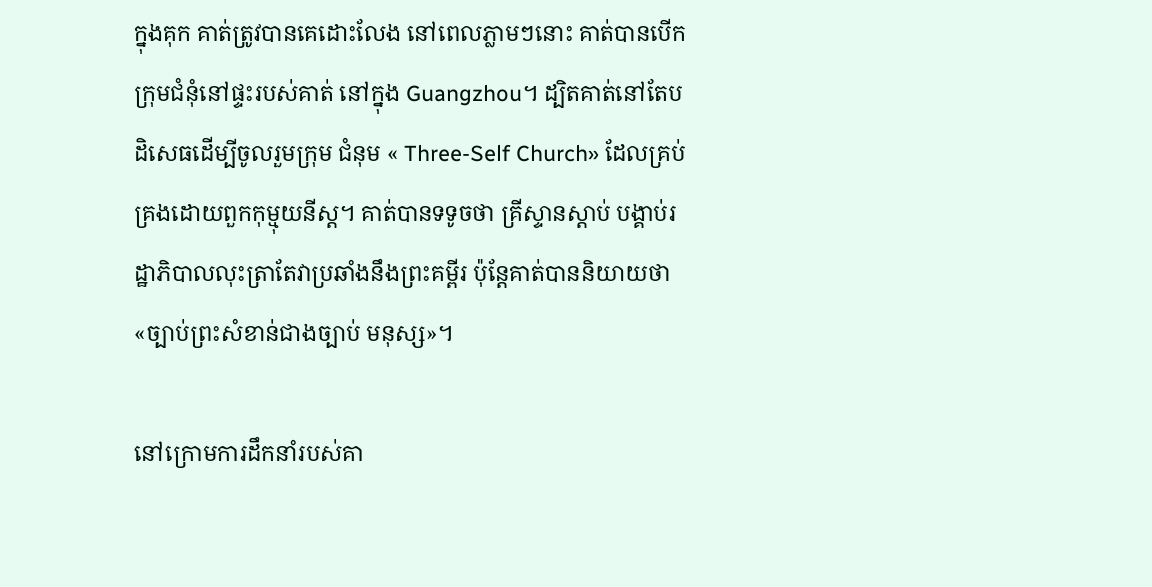ក្នុងគុក គាត់ត្រូវបានគេដោះលែង នៅពេលភ្លាមៗនោះ គាត់បានបើកក្រុមជំនុំនៅផ្ទះរបស់គាត់ នៅក្នុង Guangzhou។ ដ្បិតគាត់នៅតែបដិសេធដើម្បីចូលរួមក្រុម ជំនុម « Three-Self Church» ដែលគ្រប់គ្រងដោយពួកកុម្មុយនីស្ដ។ គាត់បានទទូចថា គ្រីស្ទានស្ដាប់ បង្គាប់រដ្ឋាភិបាលលុះត្រាតែវាប្រឆាំងនឹងព្រះគម្ពីរ ប៉ុន្ដែគាត់បាននិយាយថា «ច្បាប់ព្រះសំខាន់ជាងច្បាប់ មនុស្ស»។

នៅក្រោមការដឹកនាំរបស់គា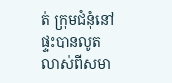ត់ ក្រុមជំនុំនៅផ្ទះបានលូតលាស់ពីសមា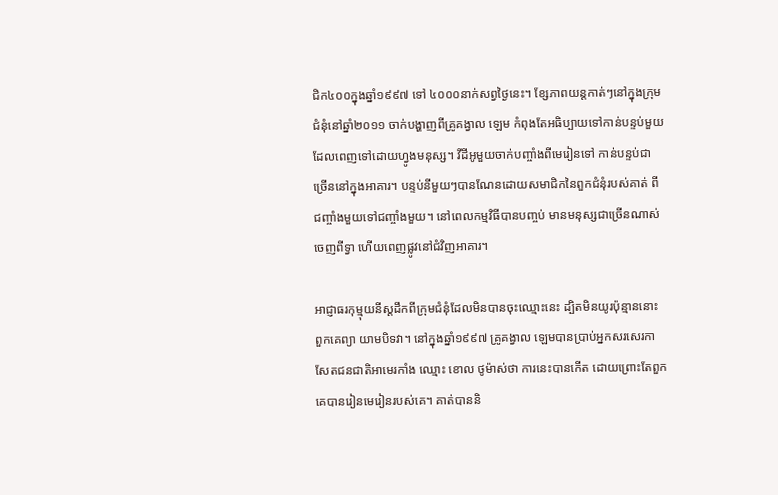ជិក៤០០ក្នុងឆ្នាំ១៩៩៧ ទៅ ៤០០០នាក់សព្វថ្ងៃនេះ។ ខ្សែភាពយន្ដកាត់ៗនៅក្នុងក្រុមជំនុំនៅឆ្នាំ២០១១ ចាក់បង្ហាញពីគ្រូគង្វាល ឡេម កំពុងតែអធិប្បាយទៅកាន់បន្ទប់មួយដែលពេញទៅដោយហ្វូងមនុស្ស។ វីដីអូមួយចាក់បញ្ចាំងពីមេរៀនទៅ កាន់បន្ទប់ជាច្រើននៅក្នុងអាគារ។ បន្ទប់នីមួយៗបានណែនដោយសមាជិកនៃពួកជំនុំរបស់គាត់ ពីជញ្ចាំងមួយទៅជញ្ចាំងមួយ។ នៅពេលកម្មវិធីបានបញ្ចប់ មានមនុស្សជាច្រើនណាស់ចេញពីទ្វា ហើយពេញផ្លូវនៅជំវិញអាគារ។

អាជ្ញាធរកុម្មុយនីស្ដដឹកពីក្រុមជំនុំដែលមិនបានចុះឈ្មោះនេះ ដ្បិតមិនយូរប៉ុន្មាននោះ ពួកគេព្យា យាមបិទវា។ នៅក្នុងឆ្នាំ១៩៩៧ គ្រូគង្វាល ឡេមបានប្រាប់អ្នកសរសេរកាសែតជនជាតិអាមេរកាំង ឈ្មោះ ខោល ថូម៉ាស់ថា ការនេះបានកើត ដោយព្រោះតែពួកគេបានរៀនមេរៀនរបស់គេ។ គាត់បាននិ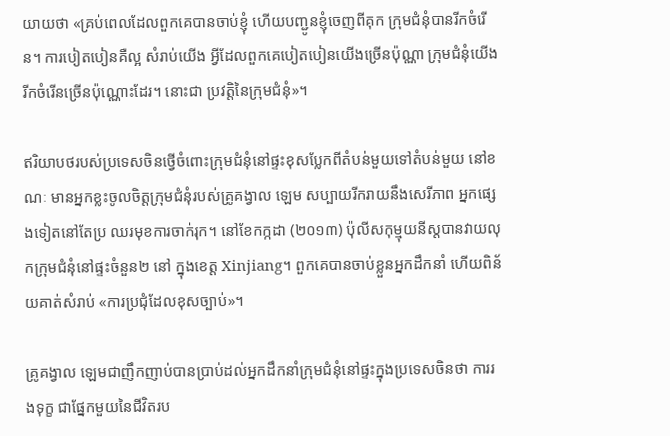យាយថា «គ្រប់ពេលដែលពួកគេបានចាប់ខ្ញុំ ហើយបញ្ជូនខ្ញុំចេញពីគុក ក្រុមជំនុំបានរីកចំរើន។ ការបៀតបៀនគឺល្អ សំរាប់យើង អ្វីដែលពួកគេបៀតបៀនយើងច្រើនប៉ុណ្ណា ក្រុមជំនុំយើងរីកចំរើនច្រើនប៉ុណ្ណោះដែរ។ នោះជា ប្រវត្ដិនៃក្រុមជំនុំ»។

ឥរិយាបថរបស់ប្រទេសចិនថ្វើចំពោះក្រុមជំនុំនៅផ្ទះខុសប្លែកពីតំបន់មួយទៅតំបន់មួយ នៅខណៈ មានអ្នកខ្លះចូលចិត្ដក្រុមជំនុំរបស់គ្រូគង្វាល ឡេម សប្បាយរីករាយនឹងសេរីភាព អ្នកផ្សេងទៀតនៅតែប្រ ឈរមុខការចាក់រុក។ នៅខែកក្កដា (២០១៣) ប៉ុលីសកុម្មុយនីស្ដបានវាយលុកក្រុមជំនុំនៅផ្ទះចំនួន២ នៅ ក្នុងខេត្ដ Xinjiang។ ពួកគេបានចាប់ខ្លួនអ្នកដឹកនាំ ហើយពិន័យគាត់សំរាប់ «ការប្រជុំដែលខុសច្បាប់»។

គ្រូគង្វាល ឡេមជាញឹកញាប់បានប្រាប់ដល់អ្នកដឹកនាំក្រុមជំនុំនៅផ្ទះក្នុងប្រទេសចិនថា ការរងទុក្ខ ជាផ្នែកមួយនៃជីវិតរប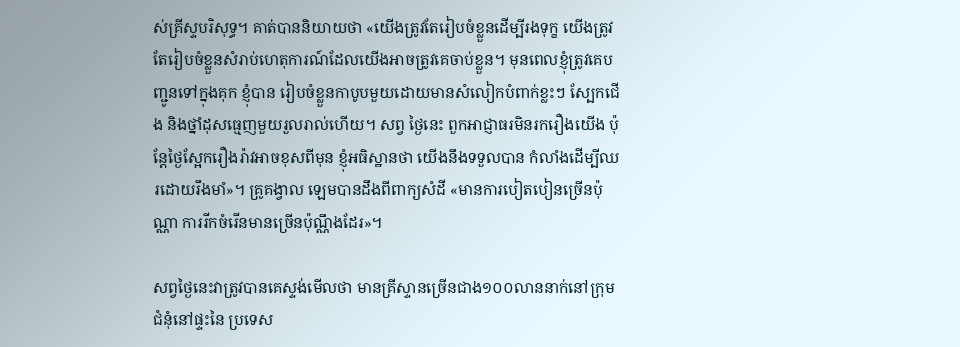ស់គ្រីស្ទបរិសុទ្ធ។ គាត់បាននិយាយថា «យើងត្រូវតែរៀបចំខ្លួនដើម្បីរងទុក្ខ យើងត្រូវ តែរៀបចំខ្លួនសំរាប់ហេតុការណ៍ដែលយើងអាចត្រូវគេចាប់ខ្លួន។ មុនពេលខ្ញុំត្រូវគេបញ្ជូនទៅក្នុងគុក ខ្ញុំបាន រៀបចំខ្លួនកាបូបមួយដោយមានសំលៀកបំពាក់ខ្លះៗ ស្បែកជើង និងថ្នាំដុសធ្មេញមួយរួលរាល់ហើយ។ សព្វ ថ្ងៃនេះ ពួកអាជ្ញាធរមិនរករឿងយើង ប៉ុន្ដែថ្ងៃស្អែករឿងរ៉ាវអាចខុសពីមុន ខ្ញុំអធិស្ឋានថា យើងនឹងទទួលបាន កំលាំងដើម្បីឈរដោយរឹងមាំ»។ គ្រូគង្វាល ឡេមបានដឹងពីពាក្យសំដី «មានការបៀតបៀនច្រើនប៉ុណ្ណា ការរីកចំរើនមានច្រើនប៉ុណ្ណឹងដែរ»។

សព្វថ្ងៃនេះវាត្រូវបានគេស្ទង់មើលថា មានគ្រីស្ទានច្រើនជាង១០០លាននាក់នៅក្រុមជំនុំនៅផ្ទះនៃ ប្រទេស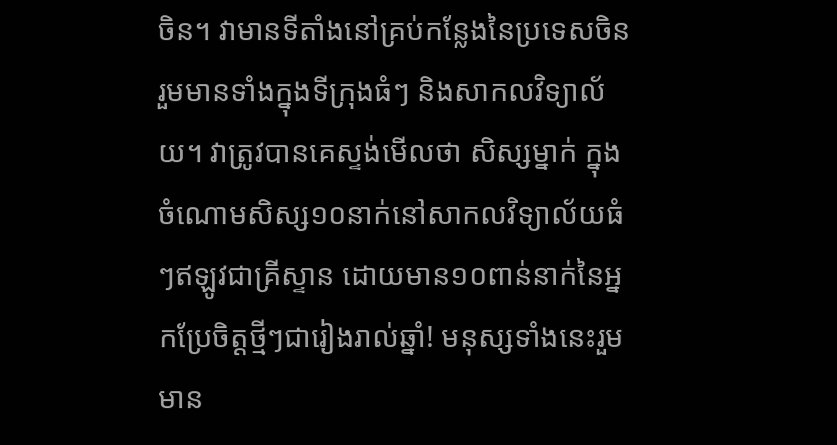ចិន។ វាមានទីតាំងនៅគ្រប់កន្លែងនៃប្រទេសចិន រួមមានទាំងក្នុងទីក្រុងធំៗ និងសាកលវិទ្យាល័យ។ វាត្រូវបានគេស្ទង់មើលថា សិស្សម្នាក់ ក្នុងចំណោមសិស្ស១០នាក់នៅសាកលវិទ្យាល័យធំៗឥឡូវជាគ្រីស្ទាន ដោយមាន១០ពាន់នាក់នៃអ្នកប្រែចិត្ដថ្មីៗជារៀងរាល់ឆ្នាំ! មនុស្សទាំងនេះរួមមាន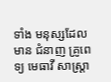ទាំង មនុស្សដែលមាន ជំនាញ គ្រូពេទ្យ មេធាវី សាស្រ្ដា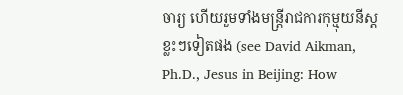ចារ្យ ហើយរួមទាំងមន្រ្ដីរាជការកុម្មុយនីស្ដខ្លះៗទៀតផង (see David Aikman, Ph.D., Jesus in Beijing: How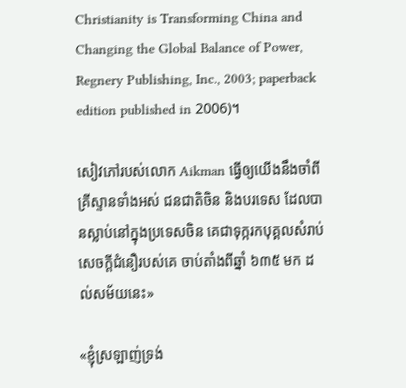Christianity is Transforming China and Changing the Global Balance of Power, Regnery Publishing, Inc., 2003; paperback edition published in 2006)។

សៀវភៅរបស់លោក Aikman ធ្វើឲ្យយើងនឹងចាំពីគ្រីស្ទានទាំងអស់ ជនជាតិចិន និងបរទេស ដែលបានស្លាប់នៅក្នុងប្រទេសចិន គេជាទុក្ករកបុគ្គលសំរាប់សេចក្ដីជំនឿរបស់គេ ចាប់តាំងពីឆ្នាំ ៦៣៥ មក ដល់សម័យនេះ»

«ខ្ញុំស្រឡាញ់ទ្រង់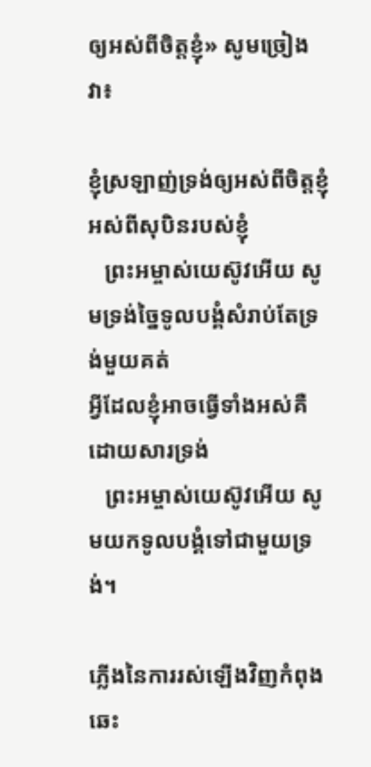ឲ្យអស់ពីចិត្ដខ្ញុំ» សូមច្រៀងវា៖

ខ្ញុំស្រឡាញ់ទ្រង់ឲ្យអស់ពីចិត្ដខ្ញុំ អស់ពីសុបិនរបស់ខ្ញុំ
   ព្រះអម្ចាស់យេស៊ូវអើយ សូមទ្រង់ច្នៃទូលបង្គំសំរាប់តែទ្រង់មួយគត់
អ្វីដែលខ្ញុំអាចធ្វើទាំងអស់គឺដោយសារទ្រង់
   ព្រះអម្ចាស់យេស៊ូវអើយ សូមយកទូលបង្គំទៅជាមួយទ្រង់។

ភ្លើងនៃការរស់ឡើងវិញកំពុងឆេះ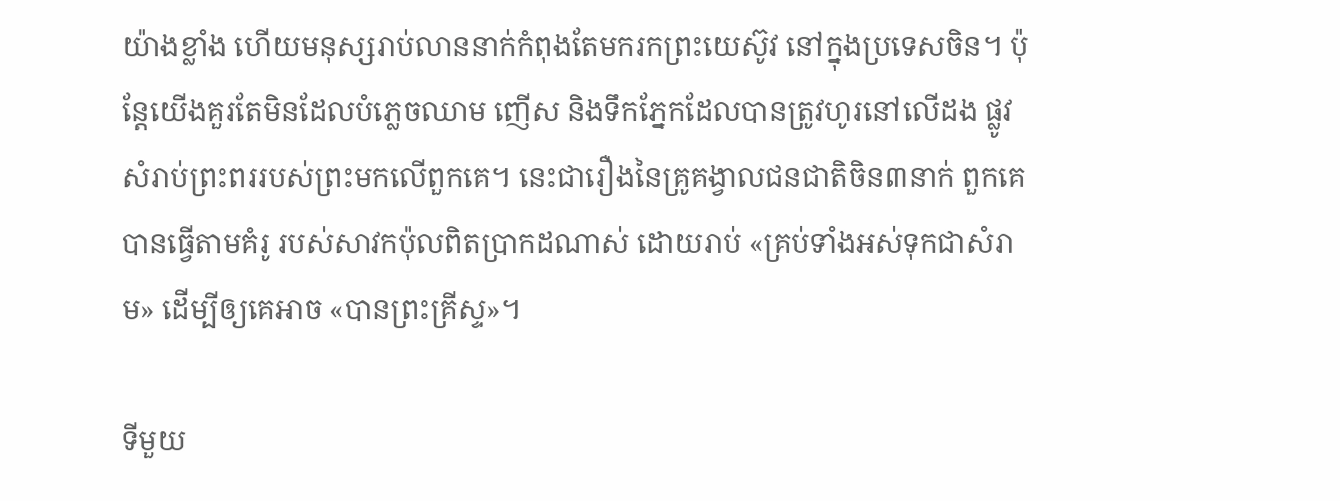យ៉ាងខ្លាំង ហើយមនុស្សរាប់លាននាក់កំពុងតែមករកព្រះយេស៊ូវ នៅក្នុងប្រទេសចិន។ ប៉ុន្ដែយើងគួរតែមិនដែលបំភ្លេចឈាម ញើស និងទឹកភ្នែកដែលបានត្រូវហូរនៅលើដង ផ្លូវសំរាប់ព្រះពររបស់ព្រះមកលើពួកគេ។ នេះជារឿងនៃគ្រូគង្វាលជនជាតិចិន៣នាក់ ពួកគេបានធ្វើតាមគំរូ របស់សាវកប៉ុលពិតប្រាកដណាស់ ដោយរាប់ «គ្រប់ទាំងអស់ទុកជាសំរាម» ដើម្បីឲ្យគេអាច «បានព្រះគ្រីស្ទ»។

ទីមួយ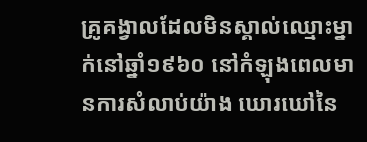គ្រូគង្វាលដែលមិនស្គាល់ឈ្មោះម្នាក់នៅឆ្នាំ១៩៦០ នៅកំឡុងពេលមានការសំលាប់យ៉ាង ឃោរឃៅនៃ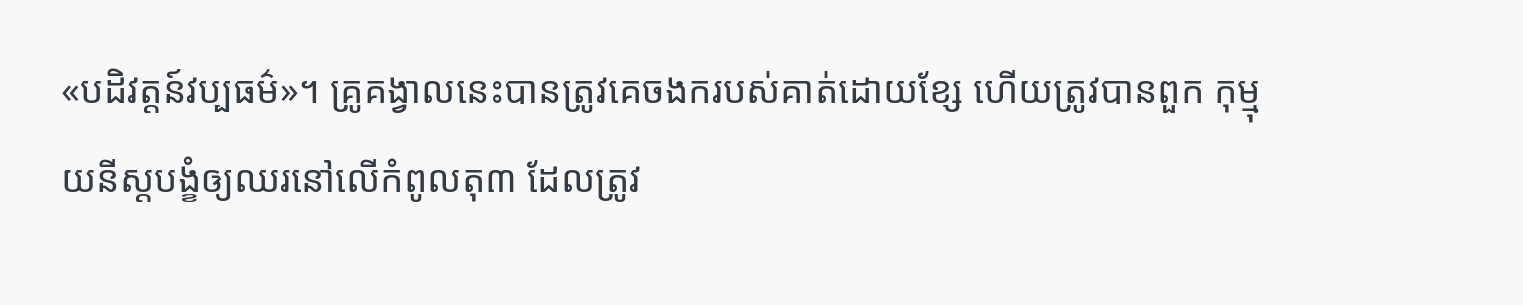«បដិវត្ដន៍វប្បធម៌»។ គ្រូគង្វាលនេះបានត្រូវគេចងករបស់គាត់ដោយខ្សែ ហើយត្រូវបានពួក កុម្មុយនីស្ដបង្ខំឲ្យឈរនៅលើកំពូលតុ៣ ដែលត្រូវ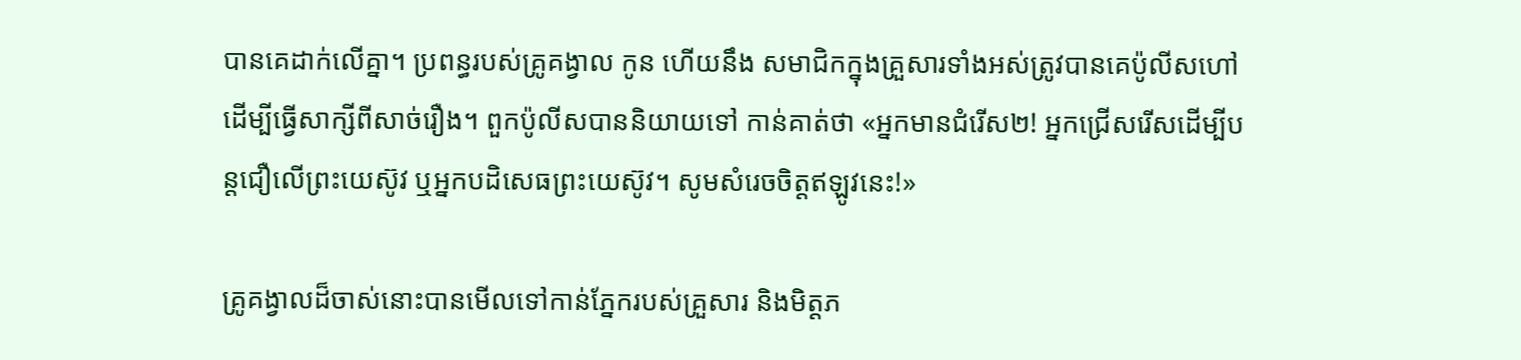បានគេដាក់លើគ្នា។ ប្រពន្ធរបស់គ្រូគង្វាល កូន ហើយនឹង សមាជិកក្នុងគ្រួសារទាំងអស់ត្រូវបានគេប៉ូលីសហៅដើម្បីធ្វើសាក្សីពីសាច់រឿង។ ពួកប៉ូលីសបាននិយាយទៅ កាន់គាត់ថា «អ្នកមានជំរើស២! អ្នកជ្រើសរើសដើម្បីបន្ដជឿលើព្រះយេស៊ូវ ឬអ្នកបដិសេធព្រះយេស៊ូវ។ សូមសំរេចចិត្ដឥឡូវនេះ!»

គ្រូគង្វាលដ៏ចាស់នោះបានមើលទៅកាន់ភ្នែករបស់គ្រួសារ និងមិត្ដភ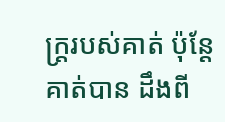ក្រ្ដរបស់គាត់ ប៉ុន្ដែគាត់បាន ដឹងពី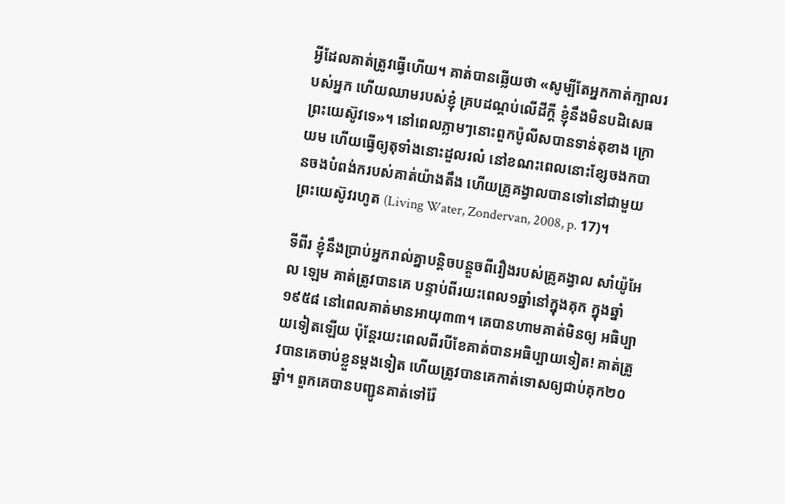អ្វីដែលគាត់ត្រូវធ្វើហើយ។ គាត់បានឆ្លើយថា «សូម្បីតែអ្នកកាត់ក្បាលរបស់អ្នក ហើយឈាមរបស់ខ្ញុំ គ្របដណ្ដប់លើដីក្ដី ខ្ញុំនឹងមិនបដិសេធព្រះយេស៊ូវទេ»។ នៅពេលភ្លាមៗនោះពួកប៉ូលីសបានទាន់តុខាង ក្រោយម ហើយធ្វើឲ្យតុទាំងនោះដួលរលំ នៅខណះពេលនោះខ្សែចងកបានចងបំពង់ករបស់គាត់យ៉ាងតឹង ហើយគ្រូគង្វាលបានទៅនៅជាមួយព្រះយេស៊ូវរហូត (Living Water, Zondervan, 2008, p. 17)។

ទីពីរ ខ្ញុំនឹងប្រាប់អ្នករាល់គ្នាបន្ដិចបន្ដួចពីរឿងរបស់គ្រូគង្វាល សាំយ៉ូអែល ឡេម គាត់ត្រូវបានគេ បន្ទាប់ពីរយះពេល១ឆ្នាំនៅក្នុងគុក ក្នុងឆ្នាំ១៩៥៨ នៅពេលគាត់មានអាយុ៣៣។ គេបានហាមគាត់មិនឲ្យ អធិប្បាយទៀតឡើយ ប៉ុន្ដែរយះពេលពីរបីខែគាត់បានអធិប្បាយទៀត! គាត់ត្រូវបានគេចាប់ខ្លួនម្ដងទៀត ហើយត្រូវបានគេកាត់ទោសឲ្យជាប់គុក២០ឆ្នាំ។ ពួកគេបានបញ្ជូនគាត់ទៅរ៉ែ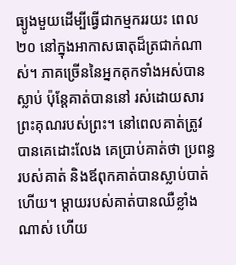ធ្យូងមួយដើម្បីធ្វើជាកម្មកររយះ ពេល២០ នៅក្នុងអាកាសធាតុដ៏ត្រជាក់ណាស់។ ភាគច្រើននៃអ្នកគុកទាំងអស់បានស្លាប់ ប៉ុន្ដែគាត់បាននៅ រស់ដោយសារព្រះគុណរបស់ព្រះ។ នៅពេលគាត់ត្រូវបានគេដោះលែង គេប្រាប់គាត់ថា ប្រពន្ធរបស់គាត់ និងឪពុកគាត់បានស្លាប់បាត់ហើយ។ ម្ដាយរបស់គាត់បានឈឺខ្លាំងណាស់ ហើយ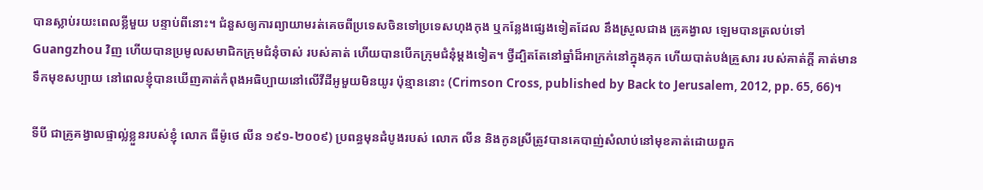បានស្លាប់រយះពេលខ្លីមួយ បន្ទាប់ពីនោះ។ ជំនួសឲ្យការព្យាយាមរត់គេចពីប្រទេសចិនទៅប្រទេសហុងកុង ឬកន្លែងផ្សេងទៀតដែល នឹងស្រួលជាង គ្រូគង្វាល ឡេមបានត្រលប់ទៅ Guangzhou វិញ ហើយបានប្រមូលសមាជិកក្រុមជំនុំចាស់ របស់គាត់ ហើយបានបើកក្រុមជំនុំម្ដងទៀត។ ថ្វីដ្បិតតែនៅឆ្នាំដ៏អាក្រក់នៅក្នុងគុក ហើយបាត់បង់គ្រួសារ របស់គាត់ក្ដី គាត់មានទឹកមុខសប្បាយ នៅពេលខ្ញុំបានឃើញគាត់កំពុងអធិប្បាយនៅលើវីដីអូមួយមិនយូរ ប៉ុន្មាននោះ (Crimson Cross, published by Back to Jerusalem, 2012, pp. 65, 66)។

ទីបី ជាគ្រូគង្វាលផ្ទាល់្លខ្លួនរបស់ខ្ញុំ លោក ធីម៉ូថេ លីន ១៩១-២០០៩) ប្រពន្ធមុនដំបូងរបស់ លោក លីន និងកូនស្រីត្រូវបានគេបាញ់សំលាប់នៅមុខគាត់ដោយពួក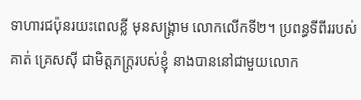ទាហារជប៉ុនរយះពេលខ្លី មុនសង្គ្រាម លោកលើកទី២។ ប្រពន្ធទីពីររបស់គាត់ គ្រេសស៊ី ជាមិត្ដភក្រ្ដរបស់ខ្ញុំ នាងបាននៅជាមួយលោក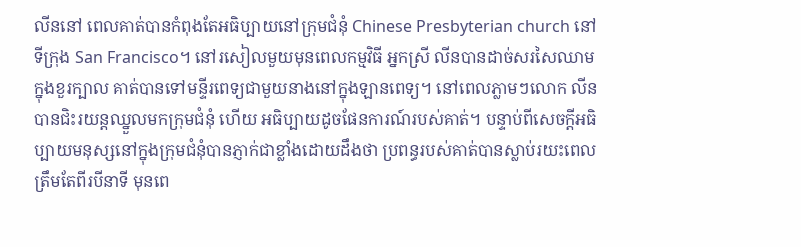លីននៅ ពេលគាត់បានកំពុងតែអធិប្បាយនៅក្រុមជំនុំ Chinese Presbyterian church នៅទីក្រុង San Francisco។ នៅរសៀលមួយមុនពេលកម្មវិធី អ្នកស្រី លីនបានដាច់សរសៃឈាមក្នុងខួរក្បាល គាត់បានទៅមន្ទីរពេទ្យជាមួយនាងនៅក្នុងឡានពេទ្យ។ នៅពេលភ្លាមៗលោក លីនបានជិះរយន្ដឈ្នួលមកក្រុមជំនុំ ហើយ អធិប្បាយដូចផែនការណ៍របស់គាត់។ បន្ទាប់ពីសេចក្ដីអធិប្បាយមនុស្សនៅក្នុងក្រុមជំនុំបានភ្ញាក់ជាខ្លាំងដោយដឹងថា ប្រពន្ធរបស់គាត់បានស្លាប់រយះពេលត្រឹមតែពីរបីនាទី មុនពេ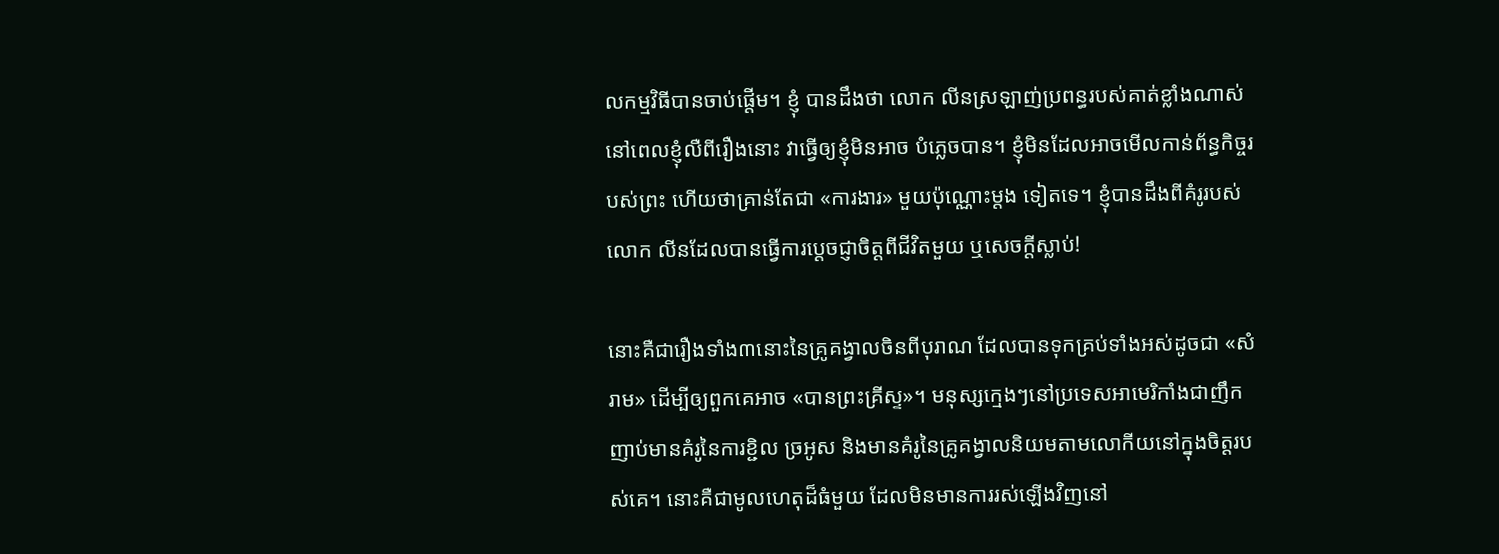លកម្មវិធីបានចាប់ផ្ដើម។ ខ្ញុំ បានដឹងថា លោក លីនស្រឡាញ់ប្រពន្ធរបស់គាត់ខ្លាំងណាស់ នៅពេលខ្ញុំលឺពីរឿងនោះ វាធ្វើឲ្យខ្ញុំមិនអាច បំភ្លេចបាន។ ខ្ញុំមិនដែលអាចមើលកាន់ព័ន្ធកិច្ចរបស់ព្រះ ហើយថាគ្រាន់តែជា «ការងារ» មួយប៉ុណ្ណោះម្ដង ទៀតទេ។ ខ្ញុំបានដឹងពីគំរូរបស់លោក លីនដែលបានធ្វើការប្ដេចជ្ញាចិត្ដពីជីវិតមួយ ឬសេចក្ដីស្លាប់!

នោះគឺជារឿងទាំង៣នោះនៃគ្រូគង្វាលចិនពីបុរាណ ដែលបានទុកគ្រប់ទាំងអស់ដូចជា «សំរាម» ដើម្បីឲ្យពួកគេអាច «បានព្រះគ្រីស្ទ»។ មនុស្សក្មេងៗនៅប្រទេសអាមេរិកាំងជាញឹកញាប់មានគំរូនៃការខ្ជិល ច្រអូស និងមានគំរូនៃគ្រូគង្វាលនិយមតាមលោកីយនៅក្នុងចិត្ដរបស់គេ។ នោះគឺជាមូលហេតុដ៏ធំមួយ ដែលមិនមានការរស់ឡើងវិញនៅ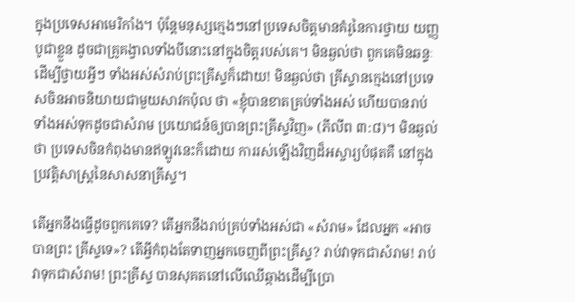ក្នុងប្រទេសអាមេរិកាំង។ ប៉ុន្ដែមនុស្សក្មេងៗនៅប្រទេសចិត្ដមានគំរូនៃការថ្វាយ យញ្ញបូជាខ្លួន ដូចជាគ្រូគង្វាលទាំងបីនោះនៅក្នុងចិត្ដរបស់គេ។ មិនឆ្ងល់ថា ពួកគេមិនឆន្ទៈដើម្បីថ្វាយអ្វីៗ ទាំងអស់សំរាប់ព្រះគ្រីស្ទក៏ដោយ! មិនឆ្ងល់ថា គ្រីស្ទានក្មេងនៅប្រទេសចិនអាចនិយាយជាមួយសាវកប៉ុល ថា «ខ្ញុំបានខាតគ្រប់ទាំងអស់ ហើយបានរាប់ទាំងអស់ទុកដូចជាសំរាម ប្រយោជន៍ឲ្យបានព្រះគ្រីស្ទវិញ» (ភីលីព ៣:៨)។ មិនឆ្ងល់ថា ប្រទេសចិនកំពុងមានឥឡូវនេះក៏ដោយ ការរស់ឡើងវិញដ៏អស្ចារ្យបំផុតគឺ នៅក្នុងប្រវត្ដិសាស្រ្ដនៃសាសនាគ្រីស្ទ។

តើអ្នកនឹងធ្វើដូចពួកគេទេ? តើអ្នកនឹងរាប់គ្រប់ទាំងអស់ជា «សំរាម» ដែលអ្នក «អាចបានព្រះ គ្រីស្ទទេ»? តើអ្វីកំពុងតែទាញអ្នកចេញពីព្រះគ្រីស្ទ? រាប់វាទុកជាសំរាម! រាប់វាទុកជាសំរាម! ព្រះគ្រីស្ទ បានសុគតនៅលើឈើឆ្កាងដើម្បីប្រោ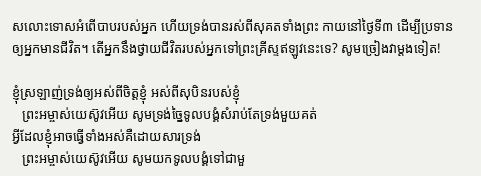សលោះទោសអំពើបាបរបស់អ្នក ហើយទ្រង់បានរស់ពីសុគតទាំងព្រះ កាយនៅថ្ងៃទី៣ ដើម្បីប្រទានឲ្យអ្នកមានជីវិត។ តើអ្នកនឹងថ្វាយជីវិតរបស់អ្នកទៅព្រះគ្រីស្ទឥឡូវនេះទេ? សូមច្រៀងវាម្ដងទៀត!

ខ្ញុំស្រឡាញ់ទ្រង់ឲ្យអស់ពីចិត្ដខ្ញុំ អស់ពីសុបិនរបស់ខ្ញុំ
   ព្រះអម្ចាស់យេស៊ូវអើយ សូមទ្រង់ច្នៃទូលបង្គំសំរាប់តែទ្រង់មួយគត់
អ្វីដែលខ្ញុំអាចធ្វើទាំងអស់គឺដោយសារទ្រង់
   ព្រះអម្ចាស់យេស៊ូវអើយ សូមយកទូលបង្គំទៅជាមួ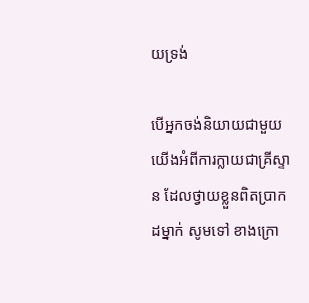យទ្រង់

បើអ្នកចង់និយាយជាមួយយើងអំពីការក្លាយជាគ្រីស្ទាន ដែលថ្វាយខ្លួនពិតប្រាកដម្នាក់ សូមទៅ ខាងក្រោ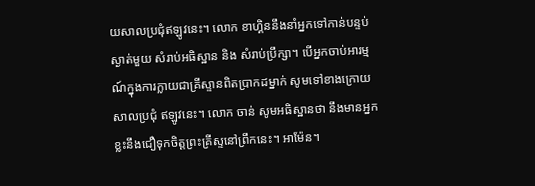យសាលប្រជុំឥឡូវនេះ។ លោក ខាហ្គិននឹងនាំអ្នកទៅកាន់បន្ទប់ស្ងាត់មួយ សំរាប់អធិស្ឋាន និង សំរាប់ប្រឹក្សា។ បើអ្នកចាប់អារម្មណ៍ក្នុងការក្លាយជាគ្រីស្ទានពិតប្រាកដម្នាក់ សូមទៅខាងក្រោយសាលប្រជុំ ឥឡូវនេះ។ លោក ចាន់ សូមអធិស្ឋានថា នឹងមានអ្នកខ្លះនឹងជឿទុកចិត្ដព្រះគ្រីស្ទនៅព្រឹកនេះ។ អាម៉ែន។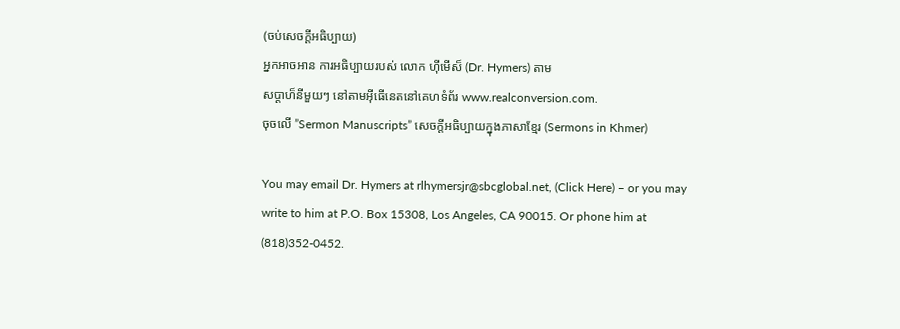(ចប់សេចក្ដីអធិប្បាយ)
អ្នកអាចអាន ការអធិប្បាយរបស់ លោក ហ៊ីមើស៏ (Dr. Hymers) តាម
សប្ដាហ៏នីមួយៗ នៅតាមអ៊ីធើនេតនៅគេហទំព័រ www.realconversion.com.
ចុចលើ ”Sermon Manuscripts” សេចក្ដីអធិប្បាយក្នុងភាសាខ្មែរ (Sermons in Khmer)

You may email Dr. Hymers at rlhymersjr@sbcglobal.net, (Click Here) – or you may
write to him at P.O. Box 15308, Los Angeles, CA 90015. Or phone him at (818)352-0452.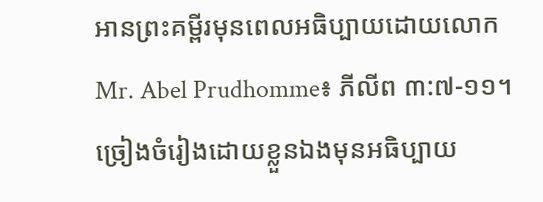អានព្រះគម្ពីរមុនពេលអធិប្បាយដោយលោក Mr. Abel Prudhomme៖ ភីលីព ៣:៧-១១។
ច្រៀងចំរៀងដោយខ្លួនឯងមុនអធិប្បាយ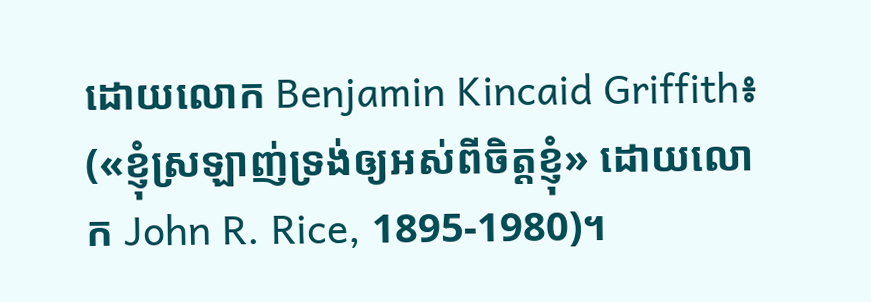ដោយលោក Benjamin Kincaid Griffith៖
(«ខ្ញុំស្រឡាញ់ទ្រង់ឲ្យអស់ពីចិត្ដខ្ញុំ» ដោយលោក John R. Rice, 1895-1980)។